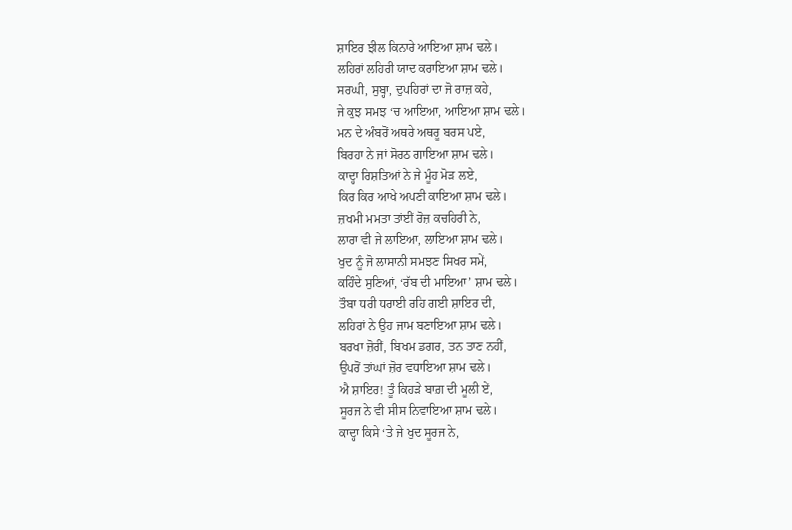ਸ਼ਾਇਰ ਝੀਲ ਕਿਨਾਰੇ ਆਇਆ ਸ਼ਾਮ ਢਲੇ।
ਲਹਿਰਾਂ ਲਹਿਰੀ ਯਾਦ ਕਰਾਇਆ ਸ਼ਾਮ ਢਲੇ।
ਸਰਘੀ, ਸੁਬ੍ਹਾ, ਦੁਪਹਿਰਾਂ ਦਾ ਜੋ ਰਾਜ਼ ਕਹੇ,
ਜੇ ਕੁਝ ਸਮਝ ‘ਚ ਆਇਆ, ਆਇਆ ਸ਼ਾਮ ਢਲੇ।
ਮਨ ਦੇ ਅੰਬਰੋਂ ਅਥਰੇ ਅਥਰੂ ਬਰਸ ਪਏ,
ਬਿਰਹਾ ਨੇ ਜਾਂ ਸੋਰਠ ਗਾਇਆ ਸ਼ਾਮ ਢਲੇ।
ਕਾਦ੍ਹਾ ਰਿਸ਼ਤਿਆਂ ਨੇ ਜੇ ਮੂੰਹ ਮੋੜ ਲਏ,
ਕਿਰ ਕਿਰ ਆਖੇ ਅਪਣੀ ਕਾਇਆ ਸ਼ਾਮ ਢਲੇ।
ਜ਼ਖਮੀ ਮਮਤਾ ਤਾਂਈਂ ਰੋਜ਼ ਕਚਹਿਰੀ ਨੇ,
ਲਾਰਾ ਵੀ ਜੇ ਲਾਇਆ, ਲਾਇਆ ਸ਼ਾਮ ਢਲੇ।
ਖੁਦ ਨੂੰ ਜੋ ਲਾਸਾਨੀ ਸਮਝਣ ਸਿਖਰ ਸਮੇਂ,
ਕਹਿੰਦੇ ਸੁਣਿਆਂ, ‘ਰੱਬ ਦੀ ਮਾਇਆ’ ਸ਼ਾਮ ਢਲੇ।
ਤੌਬਾ ਧਰੀ ਧਰਾਈ ਰਹਿ ਗਈ ਸ਼ਾਇਰ ਦੀ,
ਲਹਿਰਾਂ ਨੇ ਉਹ ਜਾਮ ਬਣਾਇਆ ਸ਼ਾਮ ਢਲੇ।
ਬਰਖਾ ਜ਼ੋਰੀਂ, ਬਿਖਮ ਡਗਰ, ਤਨ ਤਾਣ ਨਹੀਂ,
ਉਪਰੋਂ ਤਾਂਘਾਂ ਜ਼ੋਰ ਵਧਾਇਆ ਸ਼ਾਮ ਢਲੇ।
ਐ ਸ਼ਾਇਰ! ਤੂੰ ਕਿਹੜੇ ਬਾਗ਼ ਦੀ ਮੂਲੀ ਏਂ,
ਸੂਰਜ ਨੇ ਵੀ ਸੀਸ ਨਿਵਾਇਆ ਸ਼ਾਮ ਢਲੇ।
ਕਾਦ੍ਹਾ ਕਿਸੇ ‘ਤੇ ਜੇ ਖੁਦ ਸੂਰਜ ਨੇ,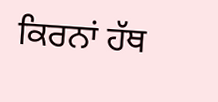ਕਿਰਨਾਂ ਹੱਥ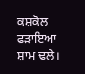ਕਸ਼ਕੋਲ ਫੜਾਇਆ ਸ਼ਾਮ ਢਲੇ।